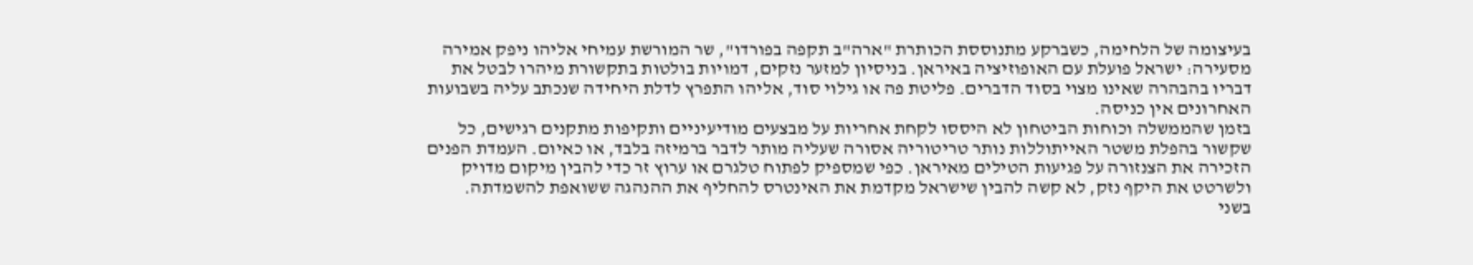בעיצומה של הלחימה, כשברקע מתנוססת הכותרת "ארה"ב תקפה בפורדו", שר המורשת עמיחי אליהו ניפק אמירה מסעירה: ישראל פועלת עם האופוזיציה באיראן. בניסיון למזער נזקים, דמויות בולטות בתקשורת מיהרו לבטל את דבריו בהבהרה שאינו מצוי בסוד הדברים. פליטת פה או גילוי סוד, אליהו התפרץ לדלת היחידה שנכתב עליה בשבועות האחרונים אין כניסה.
בזמן שהממשלה וכוחות הביטחון לא היססו לקחת אחריות על מבצעים מודיעיניים ותקיפות מתקנים רגישים, כל שקשור בהפלת משטר האייתוללות נותר טריטוריה אסורה שעליה מותר לדבר ברמיזה בלבד, או כאיום. העמדת הפנים הזכירה את הצנזורה על פגיעות הטילים מאיראן. כפי שמספיק לפתוח טלגרם או ערוץ זר כדי להבין מיקום מדויק ולשרטט את היקף נזק, לא קשה להבין שישראל מקדמת את האינטרס להחליף את ההנהגה ששואפת להשמדתה.
בשני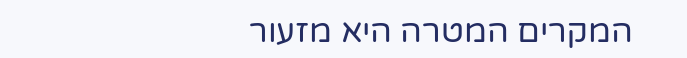המקרים המטרה היא מזעור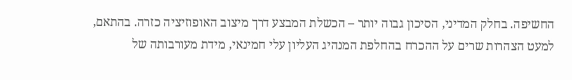החשיפה. בחלק המדיני, הסיכון גבוה יותר – הכשלת המבצע דרך מיצוב האופוזיציה כזרה. בהתאם, למעט הצהרות שרים על ההכרח בהחלפת המנהיג העליון עלי חמינאי, מידת מעורבותה של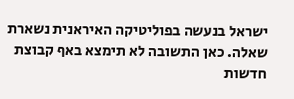ישראל בנעשה בפוליטיקה האיראנית נשארת שאלה. כאן התשובה לא תימצא באף קבוצת חדשות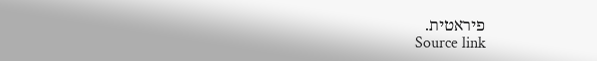פיראטית.
Source link